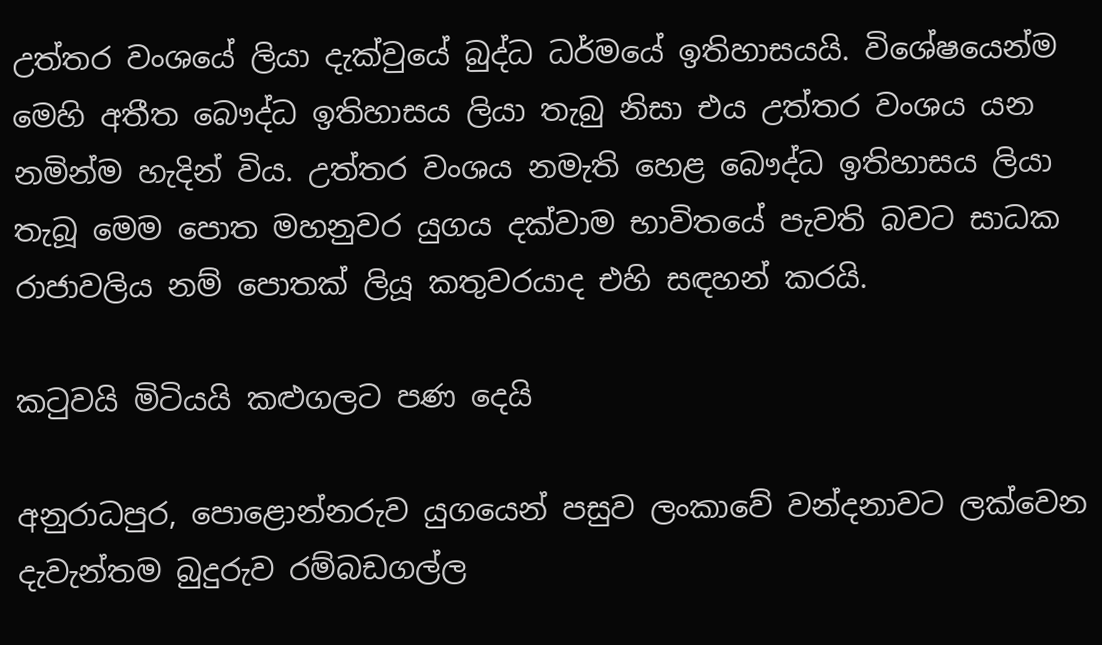උත්තර වංශයේ ලියා දැක්වුයේ බුද්ධ ධර්මයේ ඉතිහාසයයි. විශේෂයෙන්ම මෙහි අතීත බෞද්ධ ඉතිහාසය ලියා තැබු නිසා එය උත්තර වංශය යන නමින්ම හැදින් විය. උත්තර වංශය නමැති හෙළ බෞද්ධ ඉතිහාසය ලියා තැබූ මෙම පොත මහනුවර යුගය දක්වාම භාවිතයේ පැවති බවට සාධක රාජාවලිය නම් පොතක් ලියූ කතුවරයාද එහි සඳහන් කරයි.

කටුවයි මිටියයි කළුගලට පණ දෙයි

අනුරාධපුර, පොළොන්නරුව යුගයෙන් පසුව ලංකාවේ වන්දනාවට ලක්වෙන දැවැන්තම බුදුරුව රම්බඩගල්ල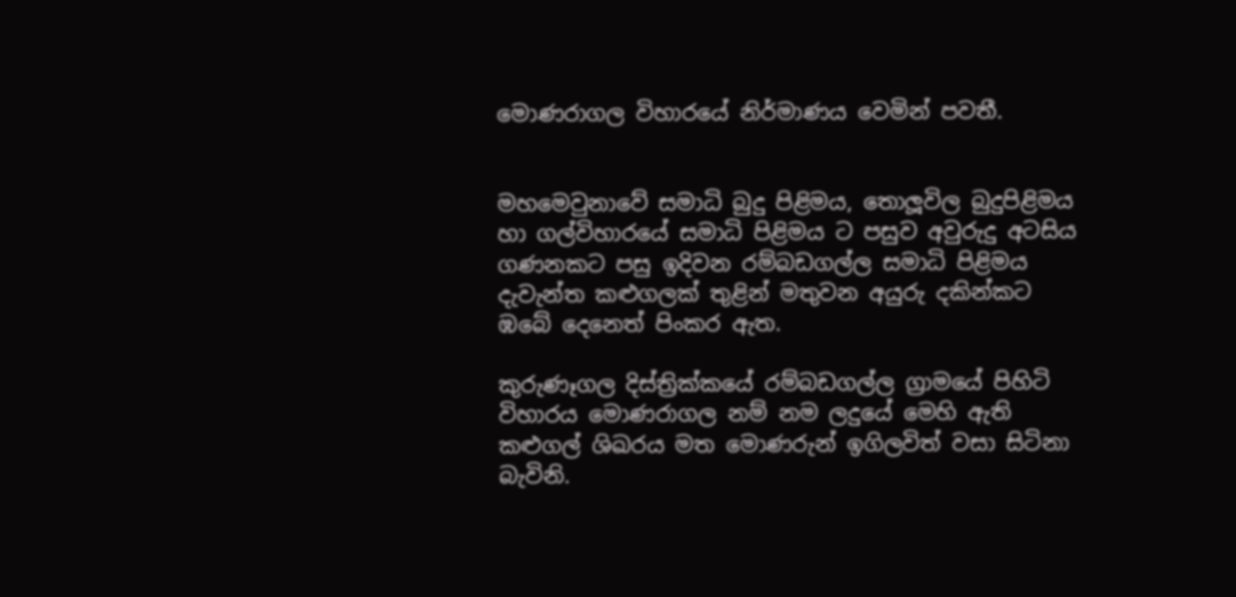මොණරාගල විහාරයේ නිර්මාණය වෙමින් පවතී.


මහමෙවුනාවේ සමාධි බුදු පිළිමය, තොලූවිල බුදුපිළිමය හා ගල්විහාරයේ සමාධි පිළිමය ට පසුව අවුරුදු අටසිය ගණනකට පසු ඉදිවන රම්බඩගල්ල සමාධි පිළිමය දැවැන්ත කළුගලක් තුළින් මතුවන අයුරු දකින්කට ඹබේ දෙනෙත් පිංකර ඇත.

කුරුණෑගල දිස්ත්‍රික්කයේ රම්බඩගල්ල ග්‍රාමයේ පිහිටි විහාරය මොණරාගල නම් නම ලදුයේ මෙහි ඇති කළුගල් ශිඛරය මත මොණරුන් ඉගිලවිත් වසා සිටිනා බැවිනි.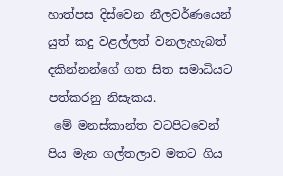හාත්පස දිස්වෙන නීලවර්ණයෙන් යුත් කදු වළල්ලත් වනලැහැබත් දකින්නන්ගේ ගත සිත සමාධියට පත්කරනු නිසැකය.
 මේ මනස්කාන්ත වටපිටවෙන් පිය මැන ගල්තලාව මතට ගිය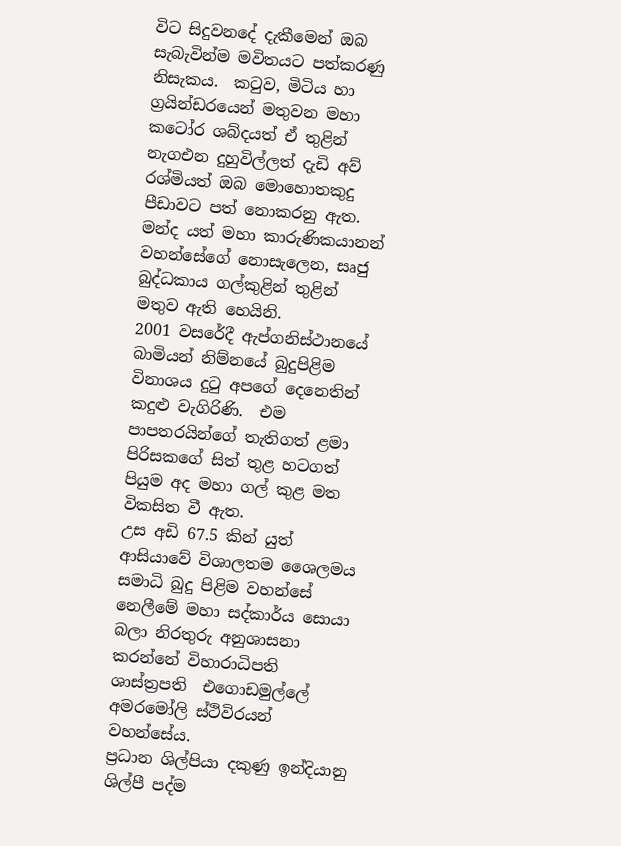විට සිදුවනදේ දැකීමෙන් ඔබ සැබැවින්ම මවිතයට පත්කරණු නිසැකය.  කටුව, මිටිය හා ග්‍රයින්ඩරයෙන් මතුවන මහා කටෝර ශබ්දයත් ඒ තුළින් නැගඑන දුහුවිල්ලත් දැඩි අව් රශ්මියත් ඔබ මොහොතකුදු පීඩාවට පත් නොකරනු ඇත.  මන්ද යත් මහා කාරුණිකයානන් වහන්සේගේ නොසැලෙන, සෘජු බුද්ධකාය ගල්කුළින් තුළින් මතුව ඇති හෙයිනි.
2001 වසරේදී ඇප්ගනිස්ථානයේ බාමියන් නිම්නයේ බුදුපිළිම විනාශය දුටු අපගේ දෙනෙතින් කදුළු වැගිරිණි.  එම පාපතරයින්ගේ තැතිගත් ළමා පිරිසකගේ සිත් තුළ හටගත් පියුම අද මහා ගල් කුළ මත විකසිත වී ඇත.
උස අඩි 67.5 කින් යුත් ආසියාවේ විශාලතම ශෛලමය සමාධි බුදු පිළිම වහන්සේ නෙලීමේ මහා සද්කාර්ය සොයා බලා නිරතුරු අනුශාසනා කරන්නේ විහාරාධිපති ශාස්ත්‍රපති  එගොඩමුල්ලේ අමරමෝලි ස්ථිවිරයන් වහන්සේය.
ප්‍රධාන ශිල්පියා දකුණු ඉන්දියානු ශිල්පී පද්ම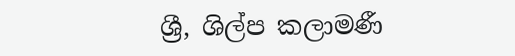ශ්‍රී, ශිල්ප කලාමණී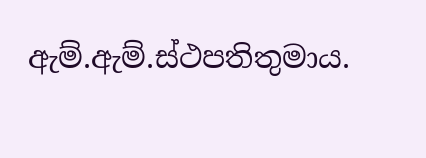ඇම්.ඇම්.ස්ථපතිතුමාය.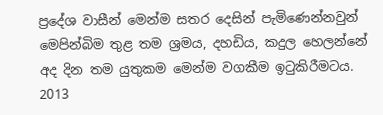ප්‍රදේශ වාසීන් මෙන්ම සතර දෙසින් පැමිණෙන්නවුන් මෙපින්බිම තුළ තම ශ්‍රමය, දහඩිය, කදුල හෙලන්නේ අද දින තම යුතුකම මෙන්ම වගකීම ඉටුකිරීමටය.
2013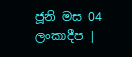ජූනි මස 04 ලංකාදීප |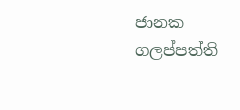ජානක ගලප්පත්ති